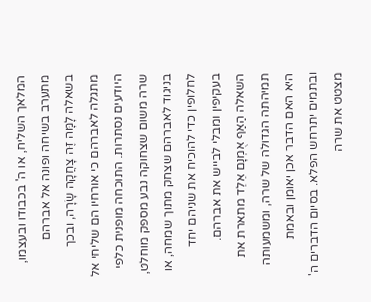המלאך השליח, או ה' בכבודו ובעצמו, מתערב בשיחה ופונה אל אברהם בשאלה לָמָּה זֶּה צָחֲקָה שָׂרָה, ובכך מתגלה לאברהם כי אורחיו הם שליחי אל היודעים נסתרות. התוכחה מופנית כלפי שרה משום שצחוקה נבע מספק מוחלט, בניגוד לאברהם שצחק מתוך שמחה, או לחלופין כדי להוכיח את שניהם יחד בעקיפין ומבלי לבייש את אברהם. השאלה הַאַף אֻמְנָם אֵלֵד מתארת את תמיהתה הגדולה של שרה, ומשמעותה היא האם הדבר אכן יאומן ובאמת ובתמים יתרחש הפלא. בסיום הדברים ה' מצטט את שרה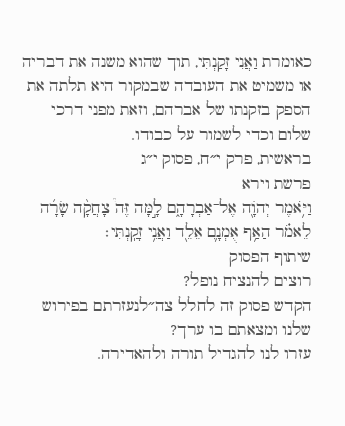כאומרת וַאֲנִי זָקַנְתִּי, תוך שהוא משנה את דבריה או משמיט את העובדה שבמקור היא תלתה את הספק בזקנתו של אברהם, וזאת מפני דרכי שלום וכדי לשמור על כבודו.
בראשית, פרק י״ח, פסוק י״ג
פרשת וירא
וַיֹּ֥אמֶר יְהֹוָ֖ה אֶל־אַבְרָהָ֑ם לָ֣מָּה זֶּה֩ צָחֲקָ֨ה שָׂרָ֜ה לֵאמֹ֗ר הַאַ֥ף אֻמְנָ֛ם אֵלֵ֖ד וַאֲנִ֥י זָקַֽנְתִּי׃
שיתוף הפסוק
רוצים להנציח נופל?
הקדש פסוק זה לחלל צה״לנעזרתם בפירוש שלנו ומצאתם בו ערך?
עזרו לנו להגדיל תורה ולהאדירה.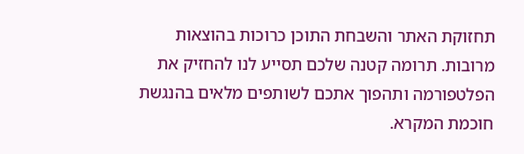תחזוקת האתר והשבחת התוכן כרוכות בהוצאות מרובות. תרומה קטנה שלכם תסייע לנו להחזיק את הפלטפורמה ותהפוך אתכם לשותפים מלאים בהנגשת חוכמת המקרא.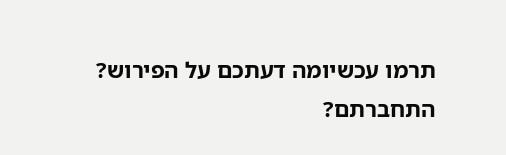תרמו עכשיומה דעתכם על הפירוש?
התחברתם?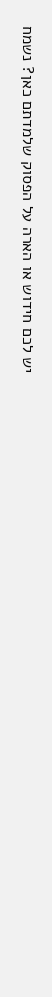יש לכם חידוש או הארה על הפסוק שלמדתם כאן? נשמח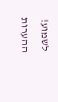לשמוע!
ההערות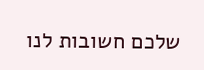שלכם חשובות לנו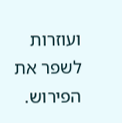ועוזרות לשפר את הפירוש.